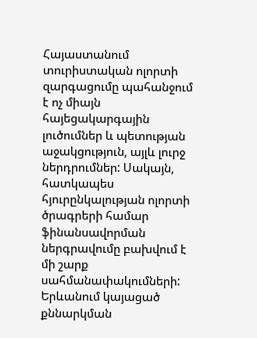Հայաստանում տուրիստական ոլորտի զարգացումը պահանջում է ոչ միայն հայեցակարգային լուծումներ և պետության աջակցություն, այլև լուրջ ներդրումներ: Սակայն, հատկապես հյուրընկալության ոլորտի ծրագրերի համար ֆինանսավորման ներգրավումը բախվում է մի շարք սահմանափակումների: Երևանում կայացած քննարկման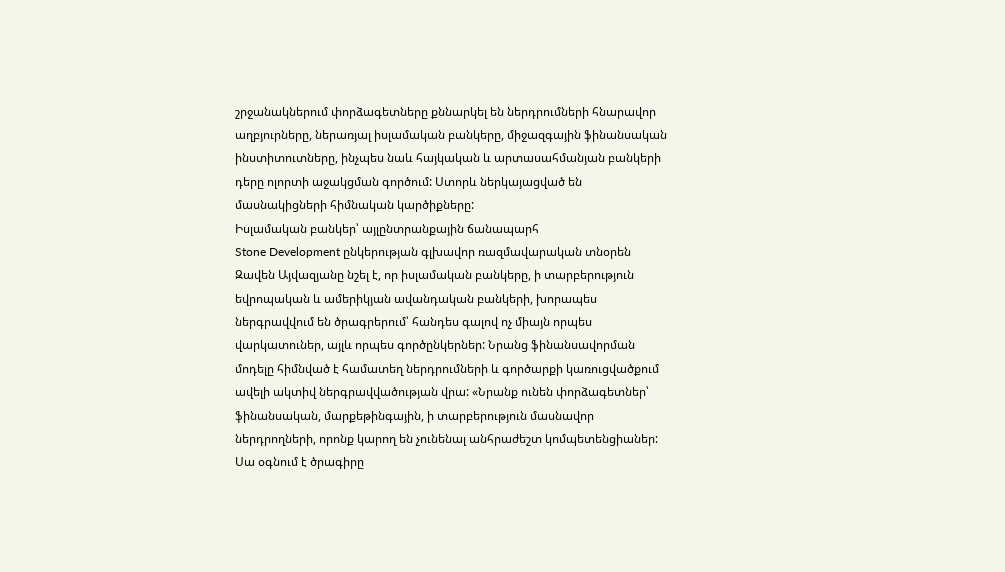շրջանակներում փորձագետները քննարկել են ներդրումների հնարավոր աղբյուրները, ներառյալ իսլամական բանկերը, միջազգային ֆինանսական ինստիտուտները, ինչպես նաև հայկական և արտասահմանյան բանկերի դերը ոլորտի աջակցման գործում: Ստորև ներկայացված են մասնակիցների հիմնական կարծիքները:
Իսլամական բանկեր՝ այլընտրանքային ճանապարհ
Stone Development ընկերության գլխավոր ռազմավարական տնօրեն Զավեն Այվազյանը նշել է, որ իսլամական բանկերը, ի տարբերություն եվրոպական և ամերիկյան ավանդական բանկերի, խորապես ներգրավվում են ծրագրերում՝ հանդես գալով ոչ միայն որպես վարկատուներ, այլև որպես գործընկերներ: Նրանց ֆինանսավորման մոդելը հիմնված է համատեղ ներդրումների և գործարքի կառուցվածքում ավելի ակտիվ ներգրավվածության վրա: «Նրանք ունեն փորձագետներ՝ ֆինանսական, մարքեթինգային, ի տարբերություն մասնավոր ներդրողների, որոնք կարող են չունենալ անհրաժեշտ կոմպետենցիաներ: Սա օգնում է ծրագիրը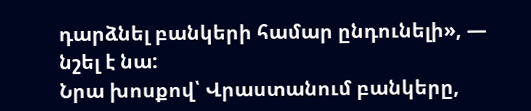դարձնել բանկերի համար ընդունելի», — նշել է նա:
Նրա խոսքով՝ Վրաստանում բանկերը,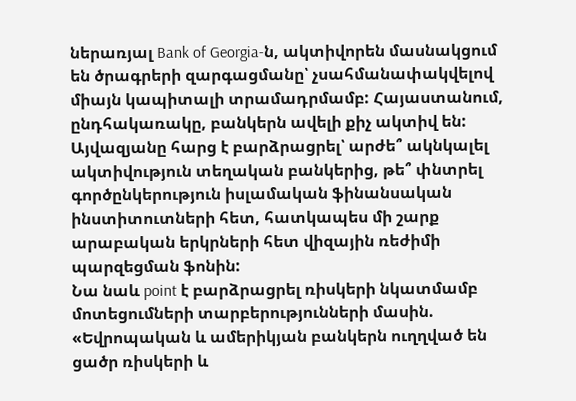ներառյալ Bank of Georgia-ն, ակտիվորեն մասնակցում են ծրագրերի զարգացմանը՝ չսահմանափակվելով միայն կապիտալի տրամադրմամբ: Հայաստանում, ընդհակառակը, բանկերն ավելի քիչ ակտիվ են: Այվազյանը հարց է բարձրացրել՝ արժե՞ ակնկալել ակտիվություն տեղական բանկերից, թե՞ փնտրել գործընկերություն իսլամական ֆինանսական ինստիտուտների հետ, հատկապես մի շարք արաբական երկրների հետ վիզային ռեժիմի պարզեցման ֆոնին:
Նա նաև point է բարձրացրել ռիսկերի նկատմամբ մոտեցումների տարբերությունների մասին. «Եվրոպական և ամերիկյան բանկերն ուղղված են ցածր ռիսկերի և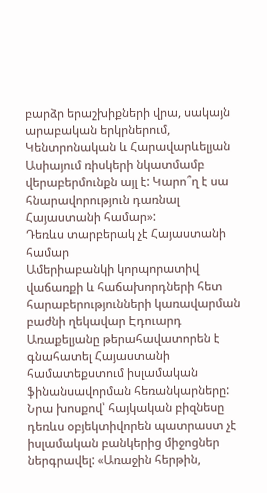բարձր երաշխիքների վրա, սակայն արաբական երկրներում, Կենտրոնական և Հարավարևելյան Ասիայում ռիսկերի նկատմամբ վերաբերմունքն այլ է: Կարո՞ղ է սա հնարավորություն դառնալ Հայաստանի համար»:
Դեռևս տարբերակ չէ Հայաստանի համար
Ամերիաբանկի կորպորատիվ վաճառքի և հաճախորդների հետ հարաբերությունների կառավարման բաժնի ղեկավար Էդուարդ Առաքելյանը թերահավատորեն է գնահատել Հայաստանի համատեքստում իսլամական ֆինանսավորման հեռանկարները: Նրա խոսքով՝ հայկական բիզնեսը դեռևս օբյեկտիվորեն պատրաստ չէ իսլամական բանկերից միջոցներ ներգրավել: «Առաջին հերթին,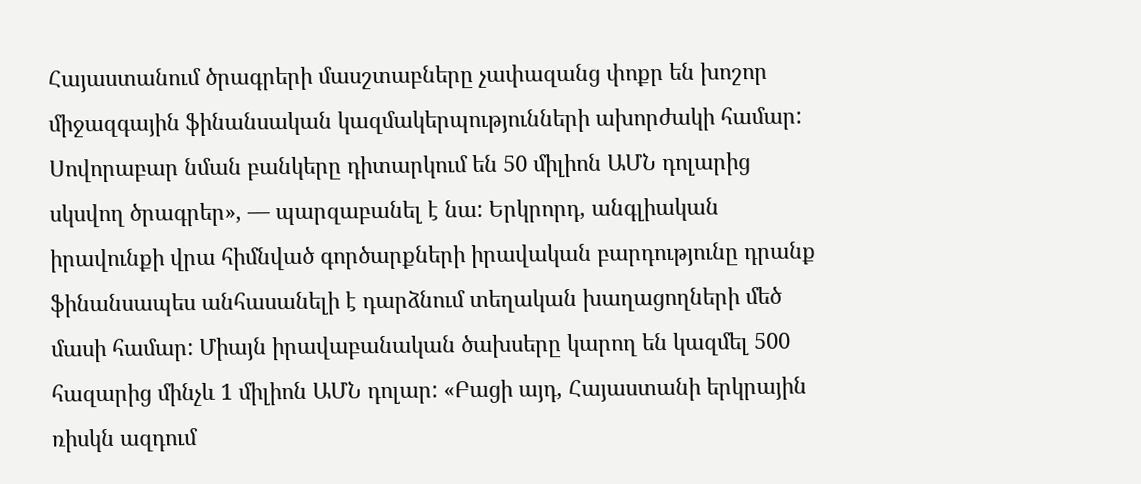Հայաստանում ծրագրերի մասշտաբները չափազանց փոքր են խոշոր միջազգային ֆինանսական կազմակերպությունների ախորժակի համար: Սովորաբար նման բանկերը դիտարկում են 50 միլիոն ԱՄՆ դոլարից սկսվող ծրագրեր», — պարզաբանել է նա: Երկրորդ, անգլիական իրավունքի վրա հիմնված գործարքների իրավական բարդությունը դրանք ֆինանսապես անհասանելի է դարձնում տեղական խաղացողների մեծ մասի համար: Միայն իրավաբանական ծախսերը կարող են կազմել 500 հազարից մինչև 1 միլիոն ԱՄՆ դոլար: «Բացի այդ, Հայաստանի երկրային ռիսկն ազդում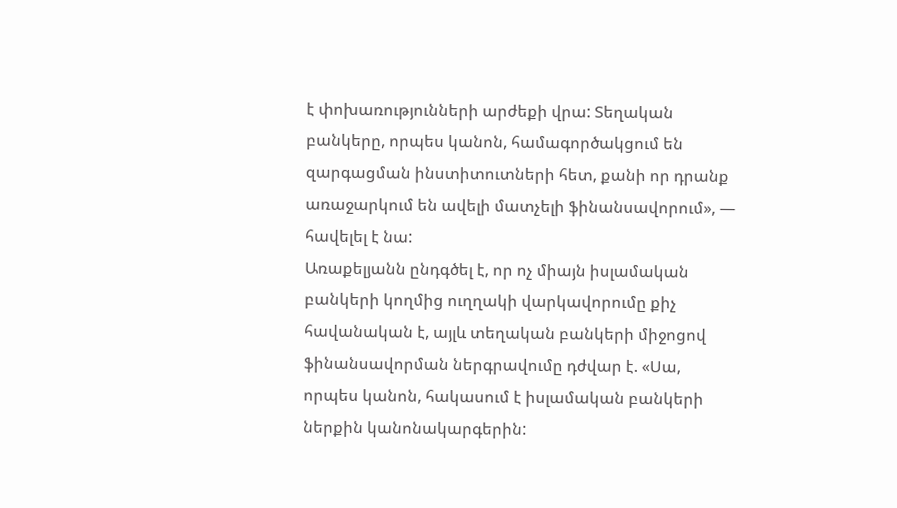է փոխառությունների արժեքի վրա: Տեղական բանկերը, որպես կանոն, համագործակցում են զարգացման ինստիտուտների հետ, քանի որ դրանք առաջարկում են ավելի մատչելի ֆինանսավորում», — հավելել է նա:
Առաքելյանն ընդգծել է, որ ոչ միայն իսլամական բանկերի կողմից ուղղակի վարկավորումը քիչ հավանական է, այլև տեղական բանկերի միջոցով ֆինանսավորման ներգրավումը դժվար է. «Սա, որպես կանոն, հակասում է իսլամական բանկերի ներքին կանոնակարգերին: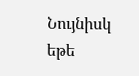Նույնիսկ եթե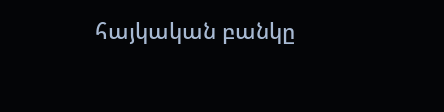հայկական բանկը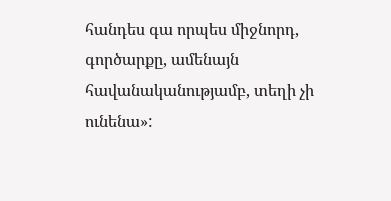հանդես գա որպես միջնորդ, գործարքը, ամենայն հավանականությամբ, տեղի չի ունենա»: